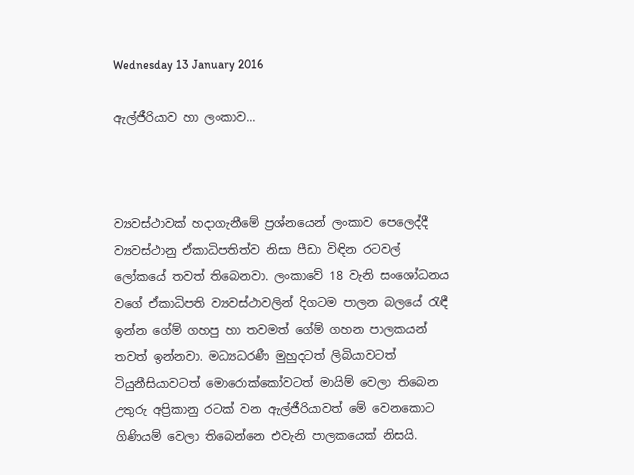Wednesday 13 January 2016

ඇල්ජීරියාව හා ලංකාව...



ව්‍යවස්ථාවක් හදාගැනීමේ ප්‍රශ්නයෙන් ලංකාව පෙලෙද්දී ව්‍යවස්ථානු ඒකාධිපතිත්ව නිසා පීඩා විඳින රටවල් ලෝකයේ තවත් තිබෙනවා. ලංකාවේ 18 වැනි සංශෝධනය වගේ ඒකාධිපති ව්‍යවස්ථාවලින් දිගටම පාලන බලයේ රැඳී ඉන්න ගේම් ගහපු හා තවමත් ගේම් ගහන පාලකයන් තවත් ඉන්නවා. මධ්‍යධරණී මුහුදටත් ලිබියාවටත් ටියුනීසියාවටත් මොරොක්කෝවටත් මායිම් වෙලා තිබෙන  උතුරු අප්‍රිකානු රටක් වන ඇල්ජීරියාවත් මේ වෙනකොට ගිණියම් වෙලා තිබෙන්නෙ එවැනි පාලකයෙක් නිසයි.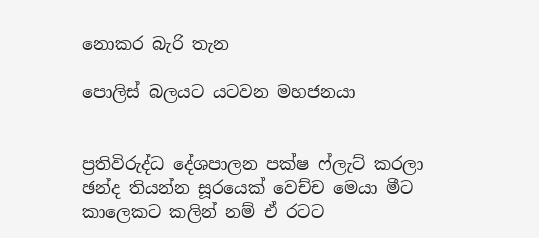නොකර බැරි තැන

පොලිස් බලයට යටවන මහජනයා


ප්‍රතිවිරුද්ධ දේශපාලන පක්ෂ ෆ්ලැට් කරලා ඡන්ද තියන්න සූරයෙක් වෙච්ච මෙයා මීට කාලෙකට කලින් නම් ඒ රටට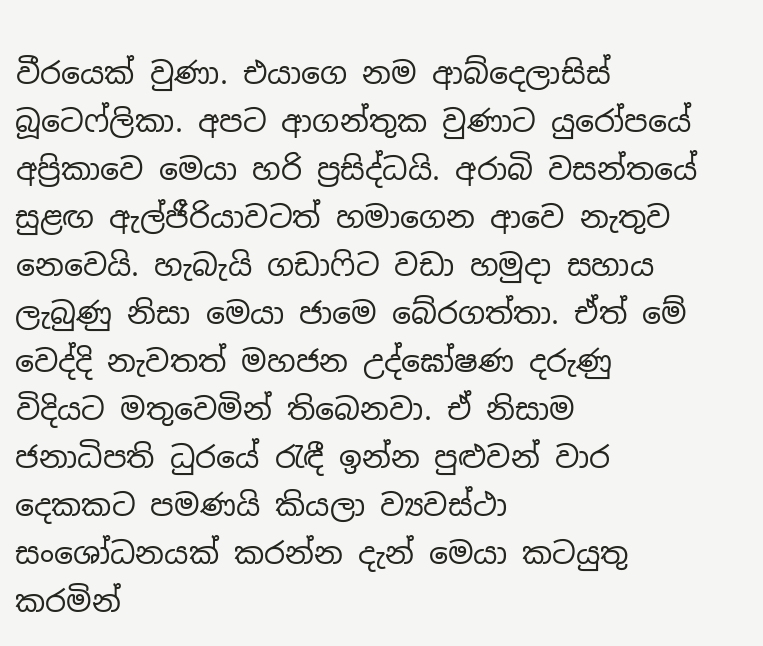වීරයෙක් වුණා. එයාගෙ නම ආබ්දෙලාසිස් බූටෙෆ්ලිකා. අපට ආගන්තුක වුණාට යුරෝපයේ අප්‍රිකාවෙ මෙයා හරි ප්‍රසිද්ධයි. අරාබි වසන්තයේ සුළඟ ඇල්ජීරියාවටත් හමාගෙන ආවෙ නැතුව නෙවෙයි. හැබැයි ගඩාෆිට වඩා හමුදා සහාය ලැබුණු නිසා මෙයා ජාමෙ බේරගත්තා. ඒත් මේ වෙද්දි නැවතත් මහජන උද්ඝෝෂණ දරුණු විදියට මතුවෙමින් තිබෙනවා. ඒ නිසාම ජනාධිපති ධුරයේ රැඳී ඉන්න පුළුවන් වාර දෙකකට පමණයි කියලා ව්‍යවස්ථා සංශෝධනයක් කරන්න දැන් මෙයා කටයුතු කරමින්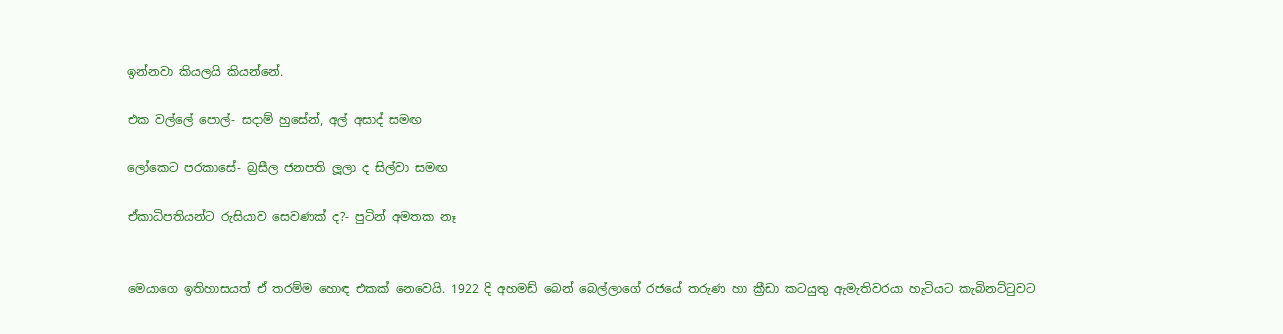ඉන්නවා කියලයි කියන්නේ.

එක වල්ලේ පොල්- සදාම් හුසේන්, අල් අසාද් සමඟ

ලෝකෙට පරකාසේ- බ්‍රසීල ජනපති ලූලා ද සිල්වා සමඟ

ඒකාධිපතියන්ට රුසියාව සෙවණක් ද?- පුටින් අමතක නෑ


මෙයාගෙ ඉතිහාසයත් ඒ තරම්ම හොඳ එකක් නෙවෙයි. 1922 දි අහමඩ් බෙන් බෙල්ලාගේ රජයේ තරුණ හා ක්‍රීඩා කටයුතු ඇමැතිවරයා හැටියට කැබිනට්ටුවට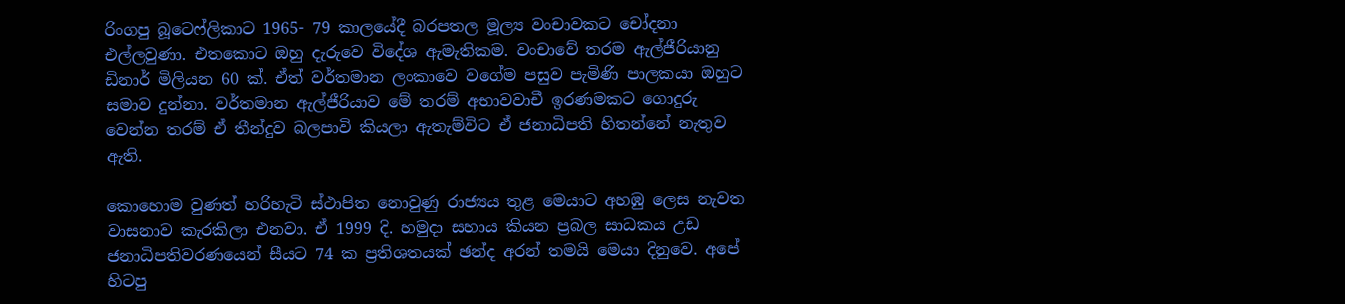රිංගපු බූටෙෆ්ලිකාට 1965- 79 කාලයේදී බරපතල මූල්‍ය වංචාවකට චෝදනා එල්ලවුණා. එතකොට ඔහු දැරුවෙ විදේශ ඇමැතිකම. වංචාවේ තරම ඇල්ජීරියානු ඩිනාර් මිලියන 60 ක්. ඒත් වර්තමාන ලංකාවෙ වගේම පසුව පැමිණි පාලකයා ඔහුට සමාව දුන්නා. වර්තමාන ඇල්ජීරියාව මේ තරම් අභාවවාචී ඉරණමකට ගොදුරු වෙන්න තරම් ඒ තීන්දුව බලපාවි කියලා ඇතැම්විට ඒ ජනාධිපති හිතන්නේ නැතුව ඇති.

කොහොම වුණත් හරිහැටි ස්ථාපිත නොවුණු රාජ්‍යය තුළ මෙයාට අහඹු ලෙස නැවත වාසනාව කැරකිලා එනවා. ඒ 1999 දි. හමුදා සහාය කියන ප්‍රබල සාධකය උඩ ජනාධිපතිවරණයෙන් සීයට 74 ක ප්‍රතිශතයක් ඡන්ද අරන් තමයි මෙයා දිනුවෙ. අපේ හිටපු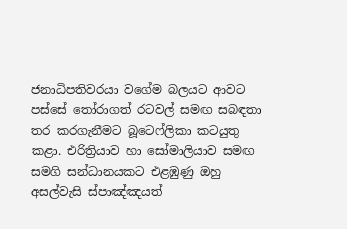ජනාධිපතිවරයා වගේම බලයට ආවට පස්සේ තෝරාගත් රටවල් සමඟ සබඳතා තර කරගැනීමට බූටෙෆ්ලිකා කටයුතු කළා. එරිත්‍රියාව හා සෝමාලියාව සමඟ සමගි සන්ධානයකට එළඹුණු ඔහු අසල්වැසි ස්පාඤ්ඤයත්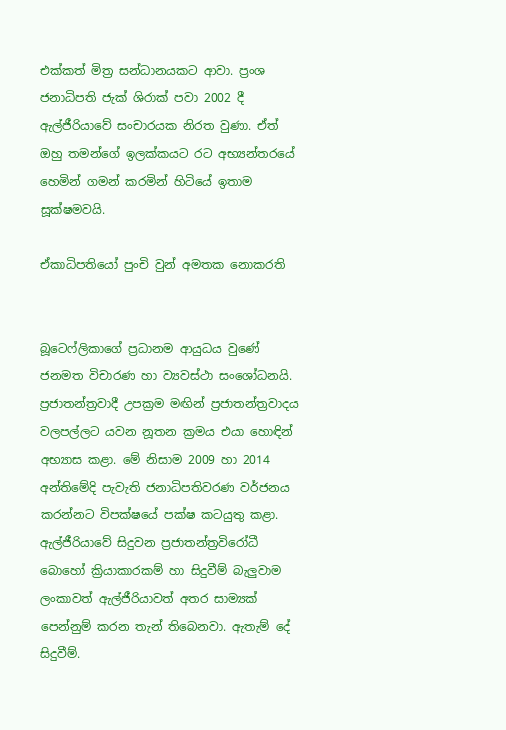එක්කත් මිත්‍ර සන්ධානයකට ආවා. ප්‍රංශ ජනාධිපති ජැක් ශිරාක් පවා 2002 දී ඇල්ජීරියාවේ සංචාරයක නිරත වුණා. ඒත් ඔහු තමන්ගේ ඉලක්කයට රට අභ්‍යන්තරයේ හෙමින් ගමන් කරමින් හිටියේ ඉතාම සූක්ෂමවයි.

ඒකාධිපතියෝ පුංචි වුන් අමතක නොකරති


බූටෙෆ්ලිකාගේ ප්‍රධානම ආයුධය වුණේ ජනමත විචාරණ හා ව්‍යවස්ථා සංශෝධනයි. ප්‍රජාතන්ත්‍රවාදී උපක්‍රම මඟින් ප්‍රජාතන්ත්‍රවාදය වලපල්ලට යවන නූතන ක්‍රමය එයා හොඳින් අභ්‍යාස කළා. මේ නිසාම 2009 හා 2014 අන්තිමේදි පැවැති ජනාධිපතිවරණ වර්ජනය කරන්නට විපක්ෂයේ පක්ෂ කටයුතු කළා. ඇල්ජීරියාවේ සිදුවන ප්‍රජාතන්ත්‍රවිරෝධී බොහෝ ක්‍රියාකාරකම් හා සිදුවීම් බැලුවාම ලංකාවත් ඇල්ජීරියාවත් අතර සාම්‍යක් පෙන්නුම් කරන තැන් තිබෙනවා. ඇතැම් දේ සිදුවීම්.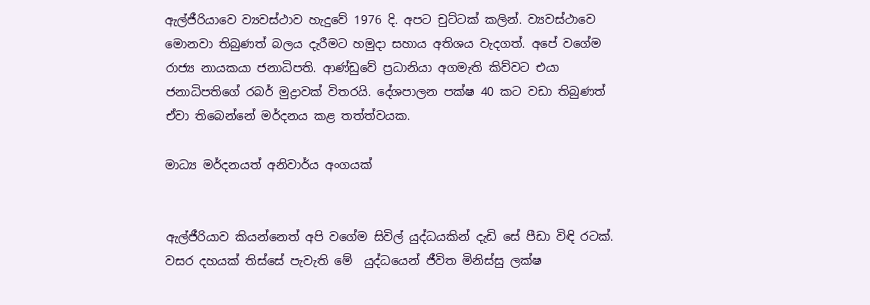ඇල්ජීරියාවෙ ව්‍යවස්ථාව හැදුවේ 1976 දි. අපට චුට්ටක් කලින්. ව්‍යවස්ථාවෙ මොනවා තිබුණත් බලය දැරීමට හමුදා සහාය අතිශය වැදගත්. අපේ වගේම රාජ්‍ය නායකයා ජනාධිපති. ආණ්ඩුවේ ප්‍රධානියා අගමැති කිව්වට එයා ජනාධිපතිගේ රබර් මුද්‍රාවක් විතරයි. දේශපාලන පක්ෂ 40 කට වඩා තිබුණත් ඒවා තිබෙන්නේ මර්දනය කළ තත්ත්වයක.

මාධ්‍ය මර්දනයත් අනිවාර්ය අංගයක්


ඇල්ජීරියාව කියන්නෙත් අපි වගේම සිවිල් යුද්ධයකින් දැඩි සේ පීඩා විඳි රටක්. වසර දහයක් තිස්සේ පැවැති මේ  යුද්ධයෙන් ජීවිත මිනිස්සු ලක්ෂ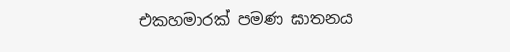එකහමාරක් පමණ ඝාතනය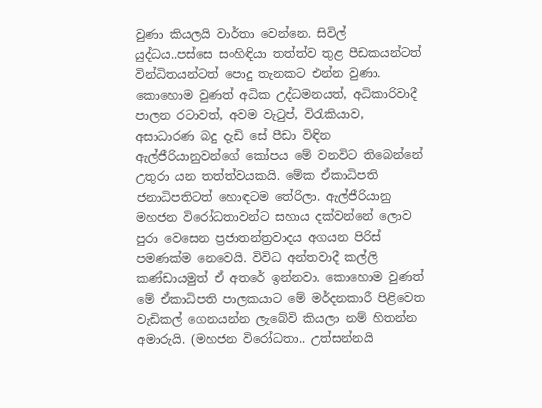වුණා කියලයි වාර්තා වෙන්නෙ. සිවිල් යුද්ධය..පස්සෙ සංහිඳියා තත්ත්ව තුළ පීඩකයන්ටත් වින්ධිතයන්ටත් පොදු තැනකට එන්න වුණා. කොහොම වුණත් අධික උද්ධමනයත්, අධිකාරිවාදී පාලන රටාවත්, අවම වැටුප්, විරැකියාව, අසාධාරණ බදු දැඩි සේ පීඩා විඳින ඇල්ජීරියානුවන්ගේ කෝපය මේ වනවිට තිබෙන්නේ උතුරා යන තත්ත්වයකයි. මේක ඒකාධිපති ජනාධිපතිටත් හොඳටම තේරිලා. ඇල්ජීරියානු මහජන විරෝධතාවන්ට සහාය දක්වන්නේ ලොව පුරා වෙසෙන ප්‍රජාතන්ත්‍රවාදය අගයන පිරිස් පමණක්ම නෙවෙයි. විවිධ අන්තවාදී කල්ලි කණ්ඩායමුත් ඒ අතරේ ඉන්නවා. කොහොම වුණත් මේ ඒකාධිපති පාලකයාට මේ මර්දනකාරී පිළිවෙත වැඩිකල් ගෙනයන්න ලැබේවි කියලා නම් හිතන්න අමාරුයි. (මහජන විරෝධතා.. උත්සන්නයි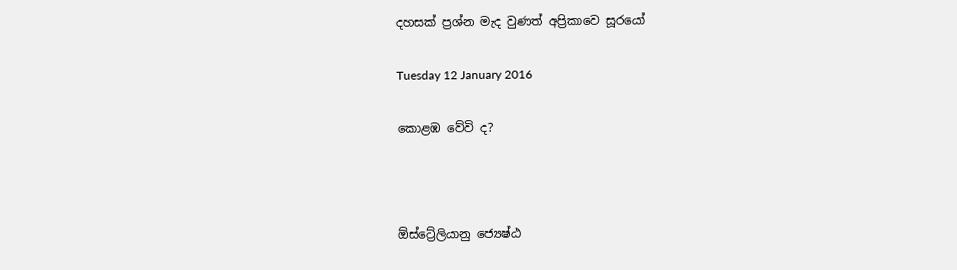දහසක් ප්‍රශ්න මැද වුණත් අප්‍රිකාවෙ සූරයෝ

Tuesday 12 January 2016

කොළඹ වේවි ද?



ඕස්ට්‍රේලියානු ජ්‍යෙෂ්ඨ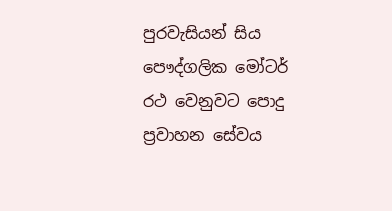පුරවැසියන් සිය පෞද්ගලික මෝටර් රථ වෙනුවට පොදු ප්‍රවාහන සේවය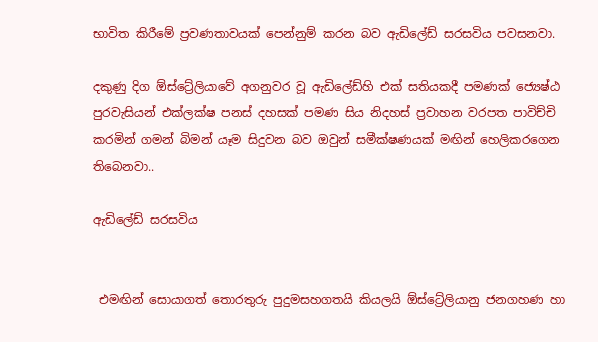භාවිත කිරීමේ ප්‍රවණතාවයක් පෙන්නුම් කරන බව ඇඩිලේඩ් සරසවිය පවසනවා.

දකුණු දිග ඕස්ට්‍රේලියාවේ අගනුවර වූ ඇඩිලේඩ්හි එක් සතියකදී පමණක් ජ්‍යෙෂ්ඨ පුරවැසියන් එක්ලක්ෂ පනස් දහසක් පමණ සිය නිදහස් ප්‍රවාහන වරපත පාවිච්චි කරමින් ගමන් බිමන් යෑම සිදුවන බව ඔවුන් සමීක්ෂණයක් මඟින් හෙලිකරගෙන තිබෙනවා..

ඇඩිලේඩ් සරසවිය


 එමඟින් සොයාගත් තොරතුරු පුදුමසහගතයි කියලයි ඕස්ට්‍රේලියානු ජනගහණ හා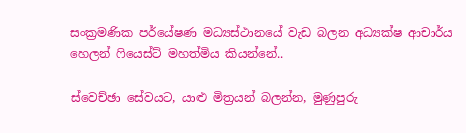සංක්‍රමණික පර්යේෂණ මධ්‍යස්ථානයේ වැඩ බලන අධ්‍යක්ෂ ආචාර්ය හෙලන් ෆියෙස්ට් මහත්මිය කියන්නේ..

ස්වෙච්ඡා සේවයට, යාළු මිත්‍රයන් බලන්න, මුණුපුරු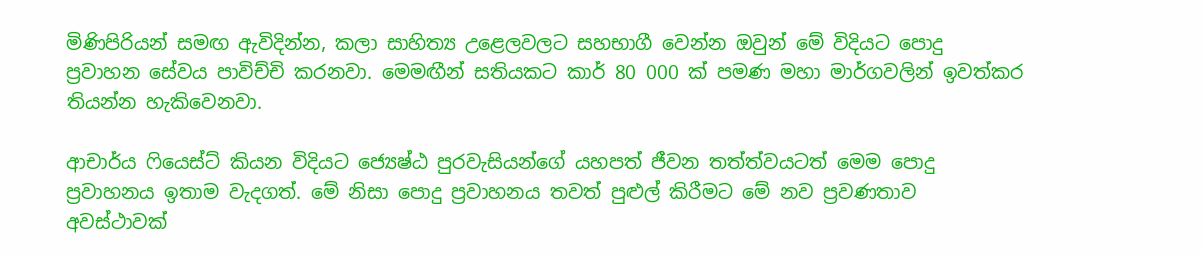මිණිපිරියන් සමඟ ඇවිදින්න, කලා සාහිත්‍ය උළෙලවලට සහභාගී වෙන්න ඔවුන් මේ විදියට පොදු ප්‍රවාහන සේවය පාවිච්චි කරනවා. මෙමඟීන් සතියකට කාර් 80 000 ක් පමණ මහා මාර්ගවලින් ඉවත්කර තියන්න හැකිවෙනවා.

ආචාර්ය ෆියෙස්ට් කියන විදියට ජ්‍යෙෂ්ඨ පුරවැසියන්ගේ යහපත් ජීවන තත්ත්වයටත් මෙම පොදු ප්‍රවාහනය ඉතාම වැදගත්. මේ නිසා පොදු ප්‍රවාහනය තවත් පුළුල් කිරීමට මේ නව ප්‍රවණතාව අවස්ථාවක්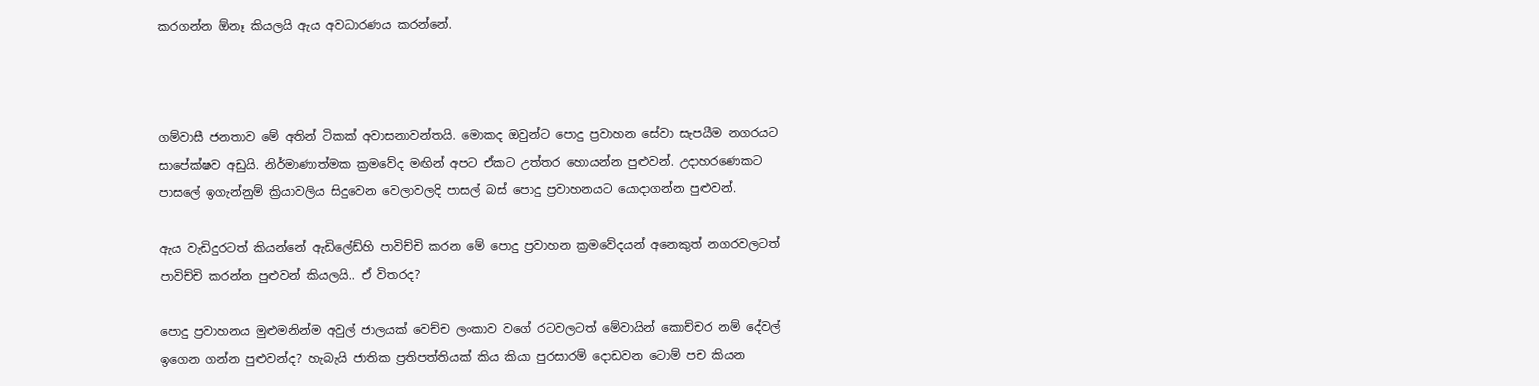කරගන්න ඕනෑ කියලයි ඇය අවධාරණය කරන්නේ.



ගම්වාසී ජනතාව මේ අතින් ටිකක් අවාසනාවන්තයි. මොකද ඔවුන්ට පොදු ප්‍රවාහන සේවා සැපයීම නගරයට සාපේක්ෂව අඩුයි. නිර්මාණාත්මක ක්‍රමවේද මඟින් අපට ඒකට උත්තර හොයන්න පුළුවන්. උදාහරණෙකට පාසලේ ඉගැන්නුම් ක්‍රියාවලිය සිදුවෙන වෙලාවලදි පාසල් බස් පොදු ප්‍රවාහනයට යොදාගන්න පුළුවන්.

ඇය වැඩිදුරටත් කියන්නේ ඇඩිලේඩ්හි පාවිච්චි කරන මේ පොදු ප්‍රවාහන ක්‍රමවේදයන් අනෙකුත් නගරවලටත් පාවිච්චි කරන්න පුළුවන් කියලයි.. ඒ විතරද?

පොදු ප්‍රවාහනය මුළුමනින්ම අවුල් ජාලයක් වෙච්ච ලංකාව වගේ රටවලටත් මේවායින් කොච්චර නම් දේවල් ඉගෙන ගන්න පුළුවන්ද? හැබැයි ජාතික ප්‍රතිපත්තියක් කිය කියා පුරසාරම් දොඩවන ටොම් පච කියන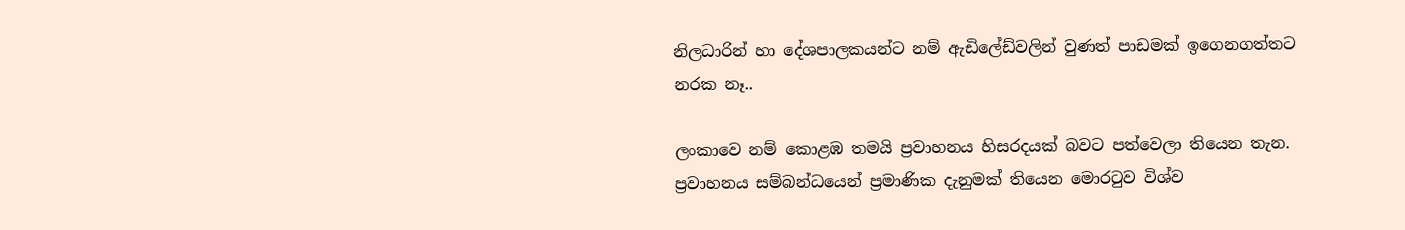නිලධාරින් හා දේශපාලකයන්ට නම් ඇඩිලේඩ්වලින් වුණත් පාඩමක් ඉගෙනගත්තට නරක නෑ..

ලංකාවෙ නම් කොළඹ තමයි ප්‍රවාහනය හිසරදයක් බවට පත්වෙලා තියෙන තැන. ප්‍රවාහනය සම්බන්ධයෙන් ප්‍රමාණික දැනුමක් තියෙන මොරටුව විශ්ව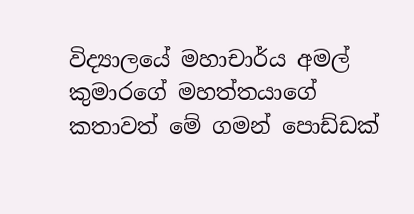විද්‍යාලයේ මහාචාර්ය අමල් කුමාරගේ මහත්තයාගේ කතාවත් මේ ගමන් පොඩ්ඩක්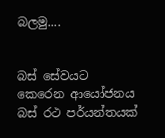බලමු....


බස් සේවයට කෙරෙන ආයෝජනය බස් රථ පර්යන්තයක්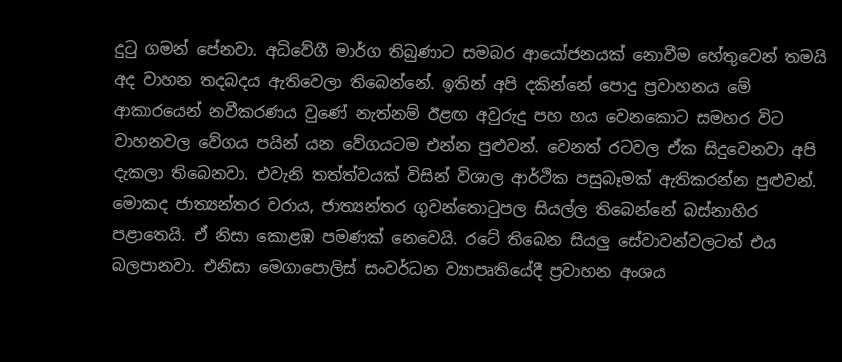දුටු ගමන් පේනවා. අධිවේගී මාර්ග තිබුණාට සමබර ආයෝජනයක් නොවීම හේතුවෙන් තමයි අද වාහන තදබදය ඇතිවෙලා තිබෙන්නේ. ඉතින් අපි දකින්නේ පොදු ප්‍රවාහනය මේ ආකාරයෙන් නවීකරණය වුණේ නැත්නම් ඊළඟ අවුරුදු පහ හය වෙනකොට සමහර විට වාහනවල වේගය පයින් යන වේගයටම එන්න පුළුවන්. වෙනත් රටවල ඒක සිදුවෙනවා අපි දැකලා තිබෙනවා. එවැනි තත්ත්වයක් විසින් විශාල ආර්ථික පසුබෑමක් ඇතිකරන්න පුළුවන්. මොකද ජාත්‍යන්තර වරාය, ජාත්‍යන්තර ගුවන්තොටුපල සියල්ල තිබෙන්නේ බස්නාහිර පළාතෙයි. ඒ නිසා කොළඹ පමණක් නෙවෙයි. රටේ තිබෙන සියලු සේවාවන්වලටත් එය බලපානවා. එනිසා මෙගාපොලිස් සංවර්ධන ව්‍යාපෘතියේදී ප්‍රවාහන අංශය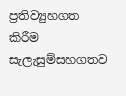ප්‍රතිව්‍යුහගත කිරීම සැලැසුම්සහගතව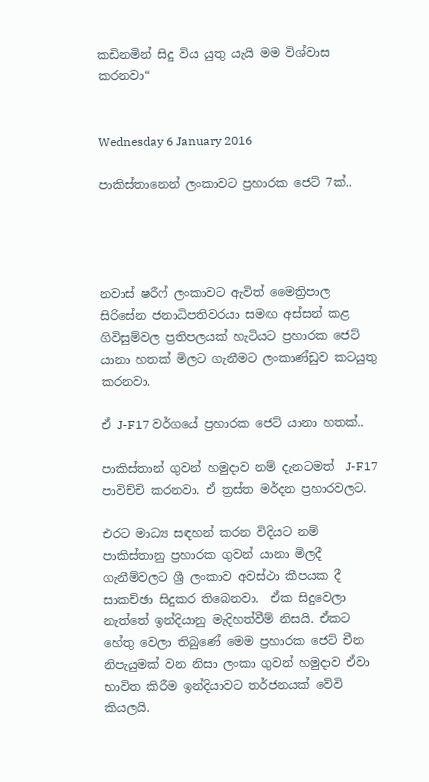කඩිනමින් සිදු විය යුතු යැයි මම විශ්වාස කරනවා“


Wednesday 6 January 2016

පාකිස්තානෙන් ලංකාවට ප්‍රහාරක ජෙට් 7ක්..




නවාස් ෂරීෆ් ලංකාවට ඇවිත් මෛත්‍රිපාල සිරිසේන ජනාධිපතිවරයා සමඟ අස්සන් කළ ගිවිසුම්වල ප්‍රතිපලයක් හැටියට ප්‍රහාරක ජෙට් යානා හතක් මිලට ගැනීමට ලංකාණ්ඩුව කටයුතු කරනවා.

ඒ J-F17 වර්ගයේ ප්‍රහාරක ජෙට් යානා හතක්..

පාකිස්තාන් ගුවන් හමුදාව නම් දැනටමත්  J-F17 පාවිච්චි කරනවා. ඒ ත්‍රස්ත මර්දන ප්‍රහාරවලට.

එරට මාධ්‍ය සඳහන් කරන විදියට නම් පාකිස්තානු ප්‍රහාරක ගුවන් යානා මිලදී ගැනීම්වලට ශ්‍රී ලංකාව අවස්ථා කීපයක දී සාකච්ඡා සිදුකර තිබෙනවා.  ඒක සිදුවෙලා නැත්තේ ඉන්දියානු මැදිහත්වීම් නිසයි. ඒකට හේතු වෙලා තිබුණේ මෙම ප්‍රහාරක ජෙට් චීන නිපැයුමක් වන නිසා ලංකා ගුවන් හමුදාව ඒවා භාවිත කිරීම ඉන්දියාවට තර්ජනයක් වේවි කියලයි.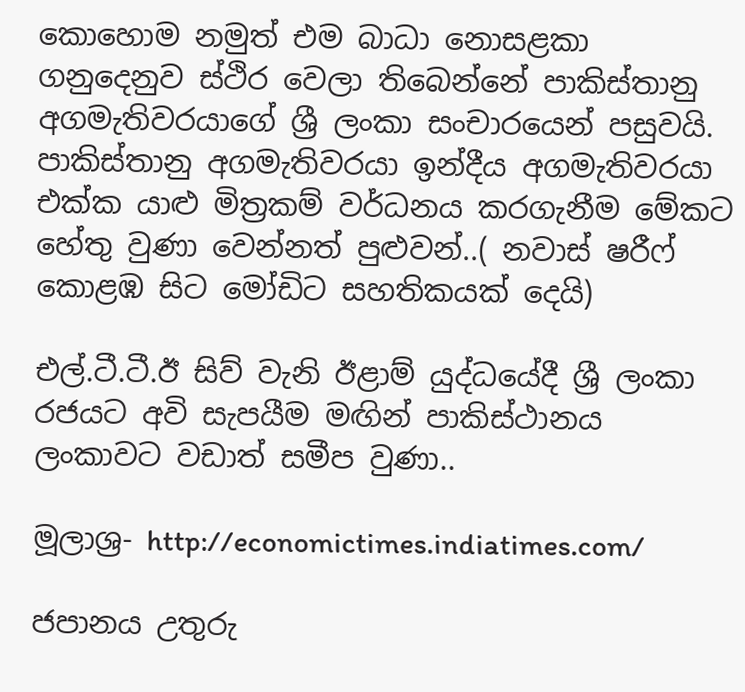කොහොම නමුත් එම බාධා නොසළකා ගනුදෙනුව ස්ථිර වෙලා තිබෙන්නේ පාකිස්තානු අගමැතිවරයාගේ ශ්‍රී ලංකා සංචාරයෙන් පසුවයි. පාකිස්තානු අගමැතිවරයා ඉන්දීය අගමැතිවරයා එක්ක යාළු මිත්‍රකම් වර්ධනය කරගැනීම මේකට හේතු වුණා වෙන්නත් පුළුවන්..( නවාස් ෂරීෆ් කොළඹ සිට මෝඩිට සහතිකයක් දෙයි)

එල්.ටී.ටී.ඊ සිව් වැනි ඊළාම් යුද්ධයේදී ශ්‍රී ලංකා රජයට අවි සැපයීම මඟින් පාකිස්ථානය ලංකාවට වඩාත් සමීප වුණා..

මූලාශ්‍ර- http://economictimes.indiatimes.com/

ජපානය උතුරු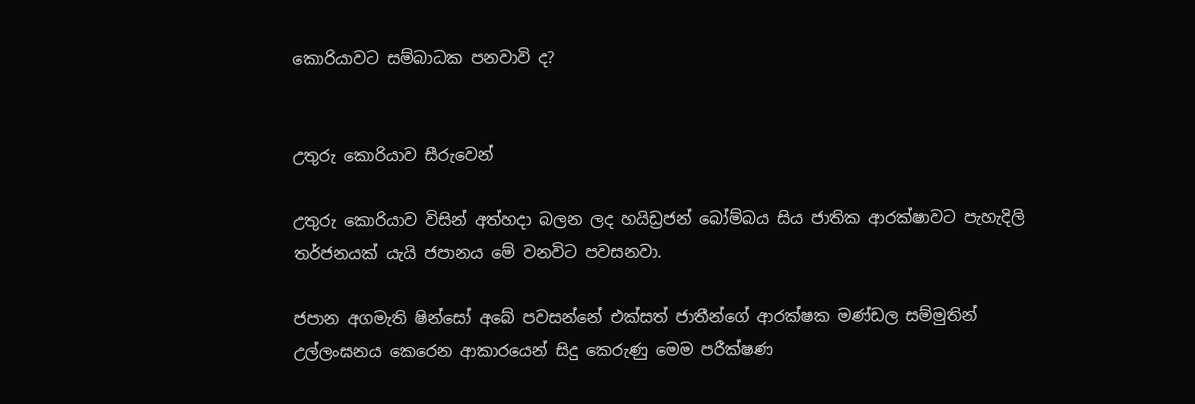කොරියාවට සම්බාධක පනවාවි ද?


උතුරු කොරියාව සීරුවෙන්

උතුරු කොරියාව විසින් අත්හදා බලන ලද හයිඩ්‍රජන් බෝම්බය සිය ජාතික ආරක්ෂාවට පැහැදිලි තර්ජනයක් යැයි ජපානය මේ වනවිට පවසනවා.

ජපාන අගමැති ෂින්සෝ අබේ පවසන්නේ එක්සත් ජාතීන්ගේ ආරක්ෂක මණ්ඩල සම්මුතින් උල්ලංඝනය කෙරෙන ආකාරයෙන් සිදු කෙරුණු මෙම පරීක්ෂණ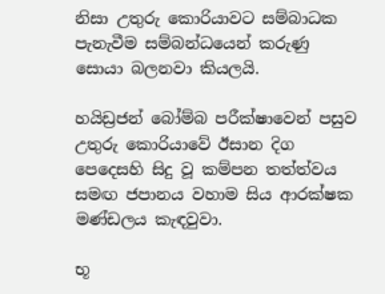නිසා උතුරු කොරියාවට සම්බාධක පැනැවීම සම්බන්ධයෙන් කරුණු සොයා බලනවා කියලයි.

හයිඩ්‍රජන් බෝම්බ පරීක්ෂාවෙන් පසුව  උතුරු කොරියාවේ ඊසාන දිග පෙදෙසහි සිදු වූ කම්පන තත්ත්වය සමඟ ජපානය වහාම සිය ආරක්ෂක මණ්ඩලය කැඳවුවා.

භූ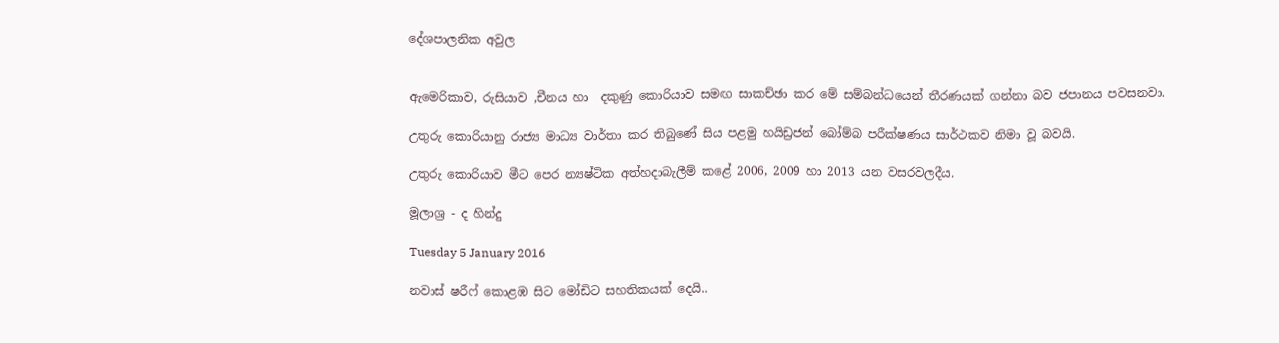දේශපාලනික අවුල


ඇමෙරිකාව, රුසියාව ,චීනය හා  දකුණු කොරියාව සමඟ සාකච්ඡා කර මේ සම්බන්ධයෙන් තීරණයක් ගන්නා බව ජපානය පවසනවා.

උතුරු කොරියානු රාජ්‍ය මාධ්‍ය වාර්තා කර තිබුණේ සිය පළමු හයිඩ්‍රජන් බෝම්බ පරීක්ෂණය සාර්ථකව නිමා වූ බවයි.

උතුරු කොරියාව මීට පෙර න්‍යෂ්ටික අත්හදාබැලීම් කළේ 2006, 2009 හා 2013 යන වසරවලදීය.

මූලාශ්‍ර - ද හින්දු

Tuesday 5 January 2016

නවාස් ෂරීෆ් කොළඹ සිට මෝඩිට සහතිකයක් දෙයි..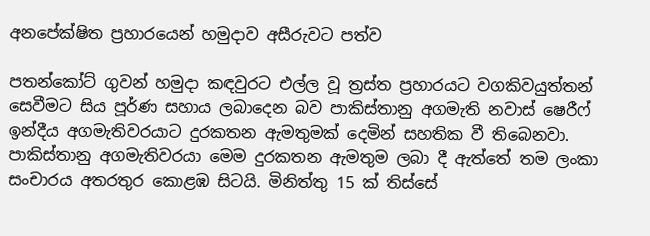අනපේක්ෂිත ප්‍රහාරයෙන් හමුදාව අසීරුවට පත්ව

පතන්කෝට් ගුවන් හමුදා කඳවුරට එල්ල වූ ත්‍රස්ත ප්‍රහාරයට වගකිවයුත්තන් සෙවීමට සිය පූර්ණ සහාය ලබාදෙන බව පාකිස්තානු අගමැති නවාස් ෂෙරීෆ් ඉන්දීය අගමැතිවරයාට දුරකතන ඇමතුමක් දෙමින් සහතික වී තිබෙනවා. පාකිස්තානු අගමැතිවරයා මෙම දුරකතන ඇමතුම ලබා දී ඇත්තේ තම ලංකා සංචාරය අතරතුර කොළඹ සිටයි. මිනිත්තු 15 ක් තිස්සේ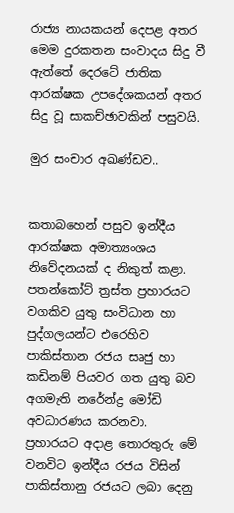රාජ්‍ය නායකයන් දෙපළ අතර මෙම දුරකතන සංවාදය සිදු වී ඇත්තේ දෙරටේ ජාතික ආරක්ෂක උපදේශකයන් අතර සිදු වූ සාකච්ඡාවකින් පසුවයි.

මුර සංචාර අඛණ්ඩව..


කතාබහෙන් පසුව ඉන්දීය ආරක්ෂක අමාත්‍යංශය නිවේදනයක් ද නිකුත් කළා. පතන්කෝට් ත්‍රස්ත ප්‍රහාරයට වගකිව යුතු සංවිධාන හා පුද්ගලයන්ට එරෙහිව පාකිස්තාන රජය සෘජු හා කඩිනම් පියවර ගත යුතු බව අගමැති නරේන්ද්‍ර මෝඩි අවධාරණය කරනවා. ප්‍රහාරයට අදාළ තොරතුරු මේ වනවිට ඉන්දීය රජය විසින් පාකිස්තානු රජයට ලබා දෙනු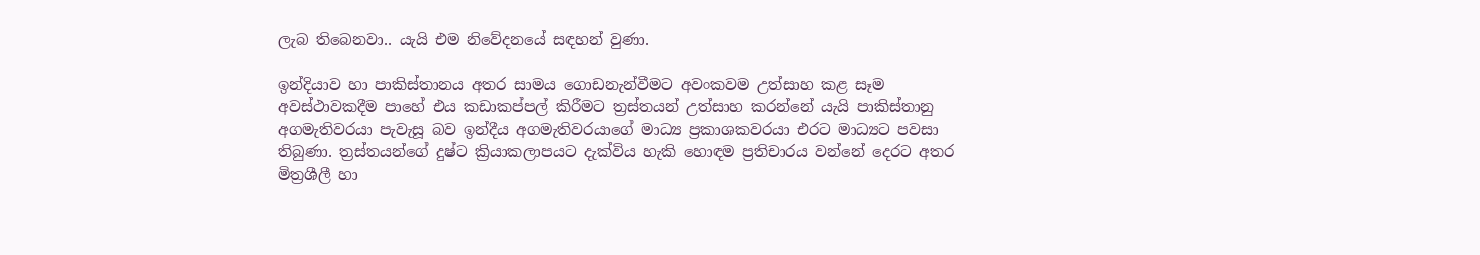ලැබ තිබෙනවා.. යැයි එම නිවේදනයේ සඳහන් වුණා.

ඉන්දියාව හා පාකිස්තානය අතර සාමය ගොඩනැන්වීමට අවංකවම උත්සාහ කළ සෑම අවස්ථාවකදීම පාහේ එය කඩාකප්පල් කිරීමට ත්‍රස්තයන් උත්සාහ කරන්නේ යැයි පාකිස්තානු අගමැතිවරයා පැවැසූ බව ඉන්දීය අගමැතිවරයාගේ මාධ්‍ය ප්‍රකාශකවරයා එරට මාධ්‍යට පවසා තිබුණා. ත්‍රස්තයන්ගේ දුෂ්ට ක්‍රියාකලාපයට දැක්විය හැකි හොඳම ප්‍රතිචාරය වන්නේ දෙරට අතර මිත්‍රශීලී හා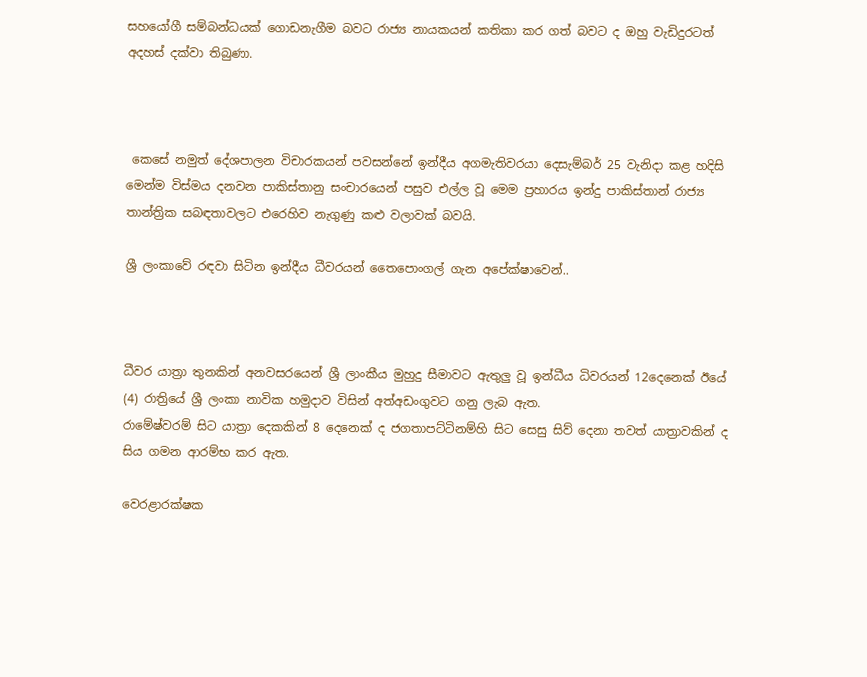සහයෝගී සම්බන්ධයක් ගොඩනැගීම බවට රාජ්‍ය නායකයන් කතිකා කර ගත් බවට ද ඔහු වැඩිදුරටත් අදහස් දක්වා තිබුණා.



 කෙසේ නමුත් දේශපාලන විචාරකයන් පවසන්නේ ඉන්දීය අගමැතිවරයා දෙසැම්බර් 25 වැනිදා කළ හදිසි මෙන්ම විස්මය දනවන පාකිස්තානු සංචාරයෙන් පසුව එල්ල වූ මෙම ප්‍රහාරය ඉන්දු පාකිස්තාන් රාජ්‍ය තාන්ත්‍රික සබඳතාවලට එරෙහිව නැගුණු කළු වලාවක් බවයි.

ශ්‍රී ලංකාවේ රඳවා සිටින ඉන්දීය ධීවරයන් තෛපොංගල් ගැන අපේක්ෂාවෙන්..



ධීවර යාත්‍රා තුනකින් අනවසරයෙන් ශ්‍රී ලාංකීය මුහුදු සීමාවට ඇතුලු වූ ඉන්ධීය ධිවරයන් 12දෙනෙක් ඊයේ (4) රාත්‍රියේ ශ්‍රී ලංකා නාවික හමුදාව විසින් අත්අඩංගුවට ගනු ලැබ ඇත.
රාමේෂ්වරම් සිට යාත්‍රා දෙකකින් 8 දෙනෙක් ද ජගතාපට්ටිනම්හි සිට සෙසු සිව් දෙනා තවත් යාත්‍රාවකින් ද සිය ගමන ආරම්භ කර ඇත.

වෙරළාරක්ෂක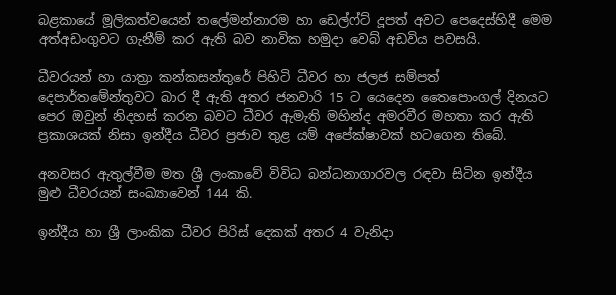බළකායේ මූලිකත්වයෙන් තලේමන්නාරම හා ඩෙල්ෆ්ට් දූපත් අවට පෙදෙස්හිදී මෙම අත්අඩංගුවට ගැනීම් කර ඇති බව නාවික හමුදා වෙබ් අඩවිය පවසයි.

ධීවරයන් හා යාත්‍රා කන්කසන්තුරේ පිහිටි ධීවර හා ජලජ සම්පත් දෙපාර්තමේන්තුවට බාර දී ඇති අතර ජනවාරි 15 ට යෙදෙන තෛපොංගල් දිනයට පෙර ඔවුන් නිදහස් කරන බවට ධීවර ඇමැති මහින්ද අමරවීර මහතා කර ඇති ප්‍රකාශයක් නිසා ඉන්දීය ධීවර ප්‍රජාව තුළ යම් අපේක්ෂාවක් හටගෙන තිබේ.

අනවසර ඇතුල්වීම මත ශ්‍රී ලංකාවේ විවිධ බන්ධනාගාරවල රඳවා සිටින ඉන්දීය මුළු ධීවරයන් සංඛ්‍යාවෙන් 144 කි.

ඉන්දීය හා ශ්‍රී ලාංකික ධීවර පිරිස් දෙකක් අතර 4 වැනිදා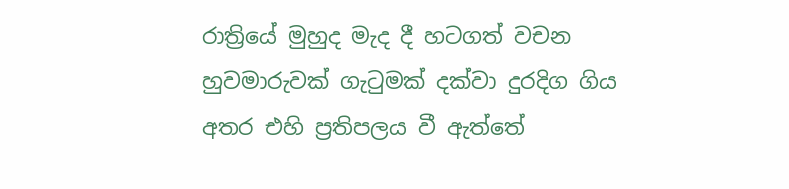රාත්‍රියේ මුහුද මැද දී හටගත් වචන හුවමාරුවක් ගැටුමක් දක්වා දුරදිග ගිය අතර එහි ප්‍රතිපලය වී ඇත්තේ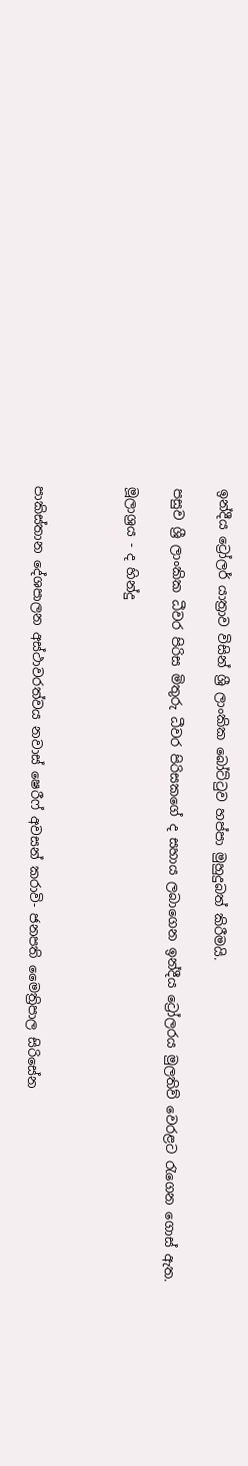ඉන්දීය ට්‍රෝලර් යාත්‍රාව විසින් ශ්‍රී ලාංකික බෝට්ටුව හප්පා මුහුදුබත් කිරීමයි.

පසුව ශ්‍රී ලාංකික ධීවර පිරිස මිතුරු ධීවර පිරිසකගේ ද සහාය ලබාගෙන ඉන්දීය ට්‍රෝලරය මුලතිව් වෙරළට රැගෙන ගොස් ඇත.

මූලාශ්‍රය - ද හින්දු



පාකිස්තාන දේශපාලන අස්ථාවරත්වය නවාස් ෂෙරීෆ් අවසන් කරාවි- ජනපති මෛත්‍රිපාල සිරිසේන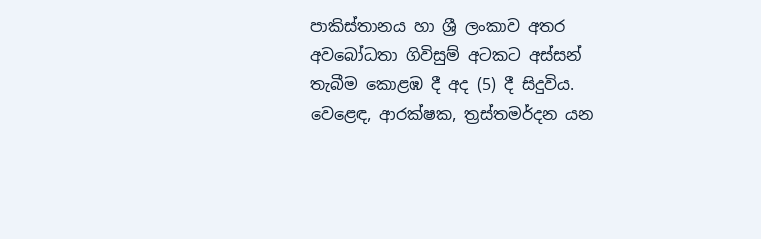පාකිස්තානය හා ශ්‍රී ලංකාව අතර අවබෝධතා ගිවිසුම් අටකට අස්සන් තැබීම කොළඹ දී අද (5) දී සිදුවිය. වෙළෙඳ, ආරක්ෂක, ත්‍රස්තමර්දන යන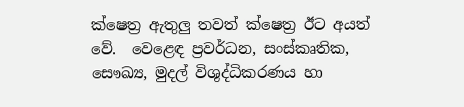ක්ෂෙත්‍ර ඇතුලු තවත් ක්ෂෙත්‍ර ඊට අයත් වේ.  වෙළෙඳ ප්‍රවර්ධන, සංස්කෘතික, සෞඛ්‍ය, මුදල් විශුද්ධිකරණය හා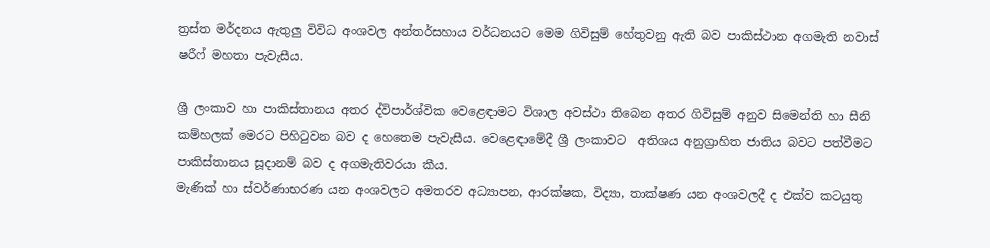ත්‍රස්ත මර්දනය ඇතුලු විවිධ අංශවල අන්තර්සහාය වර්ධනයට මෙම ගිවිසුම් හේතුවනු ඇති බව පාකිස්ථාන අගමැති නවාස් ෂරීෆ් මහතා පැවැසීය.

ශ්‍රී ලංකාව හා පාකිස්තානය අතර ද්විපාර්ශ්වික වෙළෙඳාමට විශාල අවස්ථා තිබෙන අතර ගිවිසුම් අනුව සිමෙන්ති හා සීනි කම්හලක් මෙරට පිහිටුවන බව ද හෙතෙම පැවැසීය. වෙළෙඳාමේදී ශ්‍රී ලංකාවට  අතිශය අනුග්‍රාහිත ජාතිය බවට පත්වීමට පාකිස්තානය සූදානම් බව ද අගමැතිවරයා කීය.
මැණික් හා ස්වර්ණාභරණ යන අංශවලට අමතරව අධ්‍යාපන, ආරක්ෂක, විද්‍යා, තාක්ෂණ යන අංශවලදී ද එක්ව කටයුතු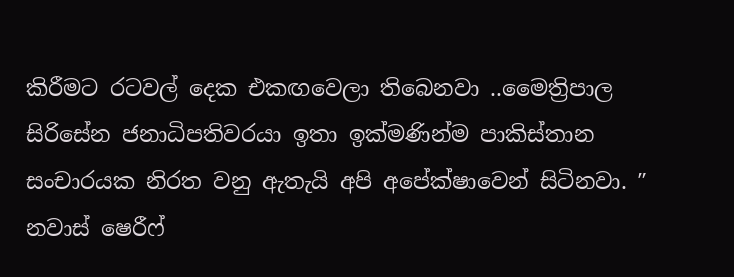කිරීමට රටවල් දෙක එකඟවෙලා තිබෙනවා ..මෛත්‍රිපාල සිරිසේන ජනාධිපතිවරයා ඉතා ඉක්මණින්ම පාකිස්තාන සංචාරයක නිරත වනු ඇතැයි අපි අපේක්ෂාවෙන් සිටිනවා. ″ නවාස් ෂෙරීෆ්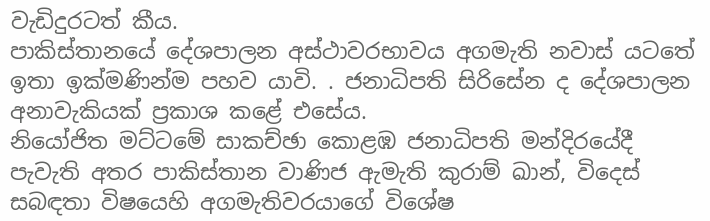වැඩිදුරටත් කීය.
පාකිස්තානයේ දේශපාලන අස්ථාවරභාවය අගමැති නවාස් යටතේ ඉතා ඉක්මණින්ම පහව යාවි. . ජනාධිපති සිරිසේන ද දේශපාලන අනාවැකියක් ප්‍රකාශ කළේ එසේය.
නියෝජිත මට්ටමේ සාකච්ඡා කොළඹ ජනාධිපති මන්දිරයේදී පැවැති අතර පාකිස්තාන වාණිජ ඇමැති කුරාම් ඛාන්, විදෙස් සබඳතා විෂයෙහි අගමැතිවරයාගේ විශේෂ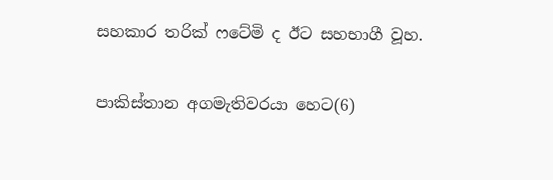සහකාර තරික් ෆටේමි ද ඊට සහභාගී වූහ.

පාකිස්තාන අගමැතිවරයා හෙට(6)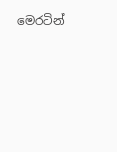මෙරටින්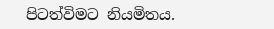පිටත්විමට නියමිතය.